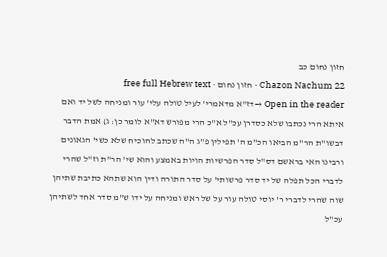חזון נחום כב
Chazon Nachum 22 · חזון נחום · free full Hebrew text
Open in the reader →דז"א מדאמרי' לעיל טולה עלי' עור ומניחה לשל יד ואם איתא הרי נכתבו שלא כסדרן עכ"ל א"כ הרי מפורש דא"א לומר כן: ג) אמת הדבר דבשו"ת הר"מ הביאו הכ"מ ה' תפילין פ"ג ה"ה שכתב להוכיח שלא כשי' הגאונים ורבינו האי בראשם דס"ל סדר הפרשיות הויות באמצע והוא שי' הר"ת וז"ל שהרי לדברי הכל תפלה של יד סדר פרשותי' על סדר התורה ודין הוא שתהא כתיבת שתיהן שוה שהרי לדברי ר' יוסי טולה עור על של ראש ומניחה על ידו ש"מ סדר אחד לשתיהן עכ"ל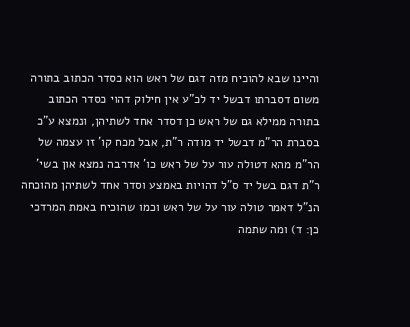והיינו שבא להוכיח מזה דגם של ראש הוא כסדר הכתוב בתורה משום דסברתו דבשל יד לכ"ע אין חילוק דהוי כסדר הכתוב בתורה ממילא גם של ראש כן דסדר אחד לשתיהן, ונמצא ע"כ בסברת הר"מ דבשל יד מודה ר"ת, אבל מכח קו' זו עצמה של הר"מ מהא דטולה עור על של ראש כו' אדרבה נמצא און בשי' ר"ת דגם בשל יד ס"ל דהויות באמצע וסדר אחד לשתיהן מהוכחה הנ"ל דאמר טולה עור על של ראש וכמו שהוכיח באמת המרדכי כן: ד) ומה שתמה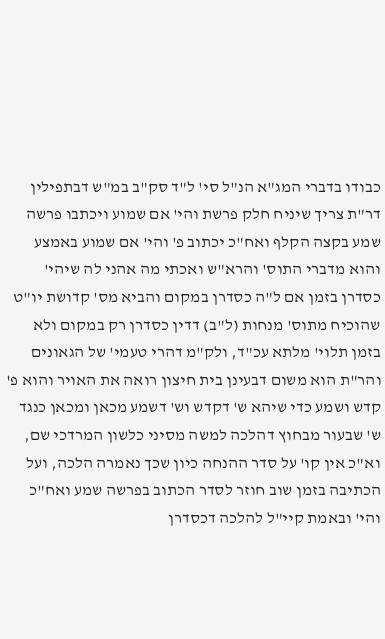כבודו בדברי המג"א הנ"ל סי' ל"ד סק"ב במ"ש דבתפילין דר"ת צריך שיניח חלק פרשת והי' אם שמוע ויכתבו פרשה שמע בקצה הקלף ואח"כ יכתוב פ' והי' אם שמוע באמצע והוא מדברי התוס' והרא"ש ואכתי מה אהני לה שיהי' כסדרן בזמן אם ל"ה כסדרן במקום והביא מס' קדושת יו"ט שהוכיח מתוס' מנחות (ל"ב) דדין כסדרן רק במקום ולא בזמן תלוי' מלתא עכ"ד, ולק"מ דהרי טעמי' של הגאונים והר"ת הוא משום דבעינן בית חיצון רואה את האויר והוא פ' קדש ושמע כדי שיהא ש' דקדש וש' דשמע מכאן ומכאן כנגד ש' שבעור מבחוץ דהלכה למשה מסיני כלשון המרדכי שם, וא"כ אין קו' על סדר ההנחה כיון שכך נאמרה הלכה, ועל הכתיבה בזמן שוב חוזר לסדר הכתוב בפרשה שמע ואח"כ והי' ובאמת קיי"ל להלכה דכסדרן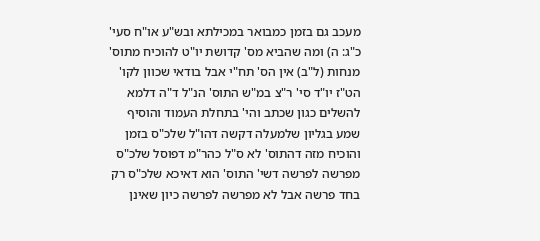מעכב גם בזמן כמבואר במכילתא ובש"ע או"ח סעי' כ"ג: ה) ומה שהביא מס' קדושת יו"ט להוכיח מתוס' מנחות (ל"ב) אין הס' תח"י אבל בודאי שכוון לקו' הט"ז יו"ד סי' ר"צ במ"ש התוס' הנ"ל ד"ה דלמא להשלים כגון שכתב והי' בתחלת העמוד והוסיף שמע בגליון שלמעלה דקשה דהו"ל שלכ"ס בזמן והוכיח מזה דהתוס' לא ס"ל כהר"מ דפוסל שלכ"ס מפרשה לפרשה דשי' התוס' הוא דאיכא שלכ"ס רק בחד פרשה אבל לא מפרשה לפרשה כיון שאינן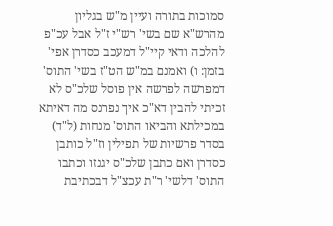סמוכות בתורה ועיין מ"ש בגליון מהרש"א שם בשי' רש"י ז"ל אבל עכ"פ להלכה ודאי קיי"ל דמעכב כסדרן אפי' בזמן: ו) ואמנם במ"ש הט"ז בשי' התוס' דמפרשה לפרשה אין פוסל שלכ"ס לא זכיתי להבין דא"כ איך נפרנס מה דאיתא במכילתא והביאו התוס' מנחות (ל"ד) בסדר פרשיות של תפילין וז"ל כותבן כסדרן ואם כתבן שלכ"ס יגנזו וכתבו התוס' דלשי' ר"ת עכצ"ל דבכתיבת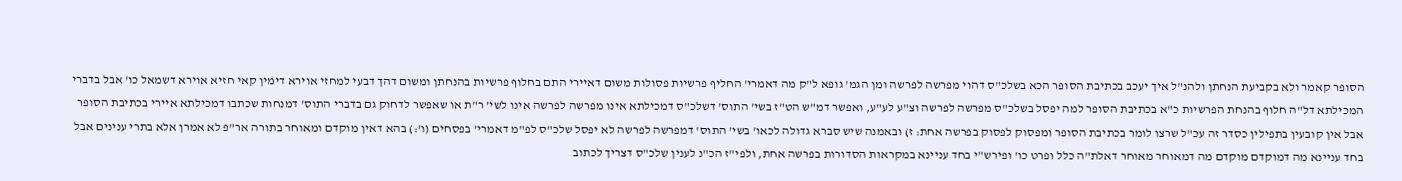הסופר קאמר ולא בקביעת הנחתן ולהנ"ל איך יעכב בכתיבת הסופר הכא בשלכ"ס דהוי מפרשה לפרשה ומן הגמ' גופא ל"ק מה דאמרי' החליף פרשיות פסולות משום דאיירי התם בחלוף פרשיות בהנחתן ומשום דהך דבעי למחזי אוירא דימין קאי חזיא אוירא דשמאל כו' אבל בדברי המכילתא דל"ה חלוף בהנחת הפרשיות כ"א בכתיבת הסופר למה יפסל בשלכ"ס מפרשה לפרשה וצ"ע לע"ע, ואפשר דמ"ש הט"ז בשי' התוס' דשלכ"ס דמכילתא אינו מפרשה לפרשה אינו לשי' ר"ת או שאפשר לדחוק גם בדברי התוס' דמנחות שכתבו דמכילתא איירי בכתיבת הסופר אבל אין קובעין בתפילין כסדר זה עכ"ל שרצו לומר בכתיבת הסופר ומפסוק לפסוק בפרשה אחת: ז) ובאמנה שיש סברא גדולה לכאו' בשי' התוס' דמפרשה לפרשה לא יפסל שלכ"ס לפ"מ דאמרי' בפסחים (ו':) בהא דאין מוקדם ומאוחר בתורה אר"פ לא אמרן אלא בתרי ענינים אבל בחד עניינא מה דמוקדם מוקדם מה דמאוחר מאוחר דאלת"ה כלל ופרט כו' ופירש"י בחד עניינא במקראות הסדורות בפרשה אחת, ולפי"ז הכ"נ לענין שלכ"ס דצריך לכתוב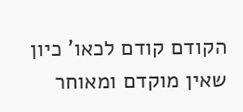הקודם קודם לכאו' כיון שאין מוקדם ומאוחר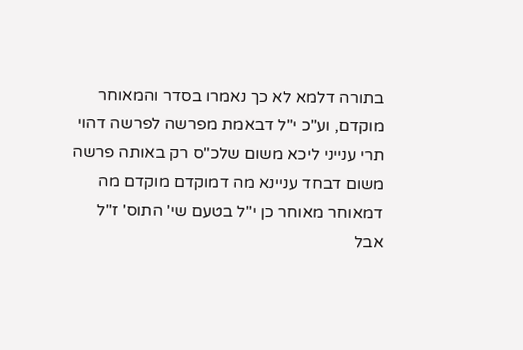בתורה דלמא לא כך נאמרו בסדר והמאוחר מוקדם, וע"כ י"ל דבאמת מפרשה לפרשה דהוי תרי ענייני ליכא משום שלכ"ס רק באותה פרשה משום דבחד עניינא מה דמוקדם מוקדם מה דמאוחר מאוחר כן י"ל בטעם שי' התוס' ז"ל אבל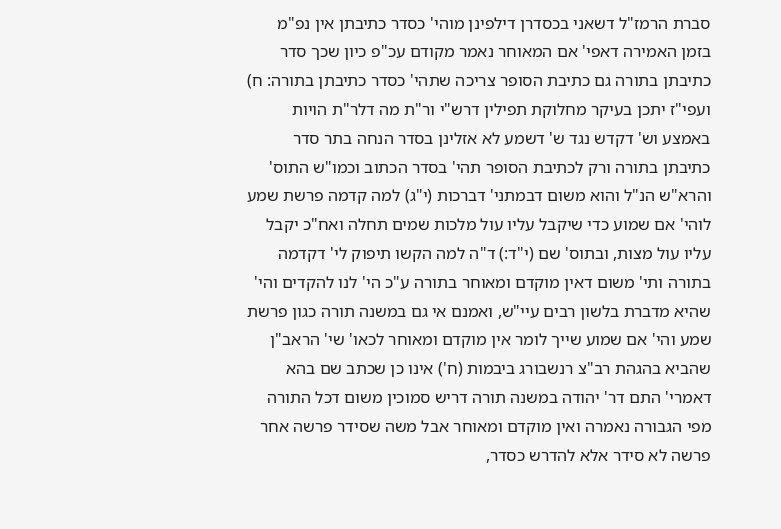סברת הרמז"ל דשאני בכסדרן דילפינן מוהי' כסדר כתיבתן אין נפ"מ בזמן האמירה דאפי' אם המאוחר נאמר מקודם עכ"פ כיון שכך סדר כתיבתן בתורה גם כתיבת הסופר צריכה שתהי' כסדר כתיבתן בתורה: ח) ועפי"ז יתכן בעיקר מחלוקת תפילין דרש"י ור"ת מה דלר"ת הויות באמצע וש' דקדש נגד ש' דשמע לא אזלינן בסדר הנחה בתר סדר כתיבתן בתורה ורק לכתיבת הסופר תהי' בסדר הכתוב וכמו"ש התוס' והרא"ש הנ"ל והוא משום דבמתני' דברכות (י"ג) למה קדמה פרשת שמע לוהי' אם שמוע כדי שיקבל עליו עול מלכות שמים תחלה ואח"כ יקבל עליו עול מצות, ובתוס' שם (י"ד:) ד"ה למה הקשו תיפוק לי' דקדמה בתורה ותי' משום דאין מוקדם ומאוחר בתורה ע"כ הי' לנו להקדים והי' שהיא מדברת בלשון רבים עיי"ש, ואמנם אי גם במשנה תורה כגון פרשת שמע והי' אם שמוע שייך לומר אין מוקדם ומאוחר לכאו' שי' הראב"ן שהביא בהגהת רב"צ רנשבורג ביבמות (ח') אינו כן שכתב שם בהא דאמרי' התם דר' יהודה במשנה תורה דריש סמוכין משום דכל התורה מפי הגבורה נאמרה ואין מוקדם ומאוחר אבל משה שסידר פרשה אחר פרשה לא סידר אלא להדרש כסדר,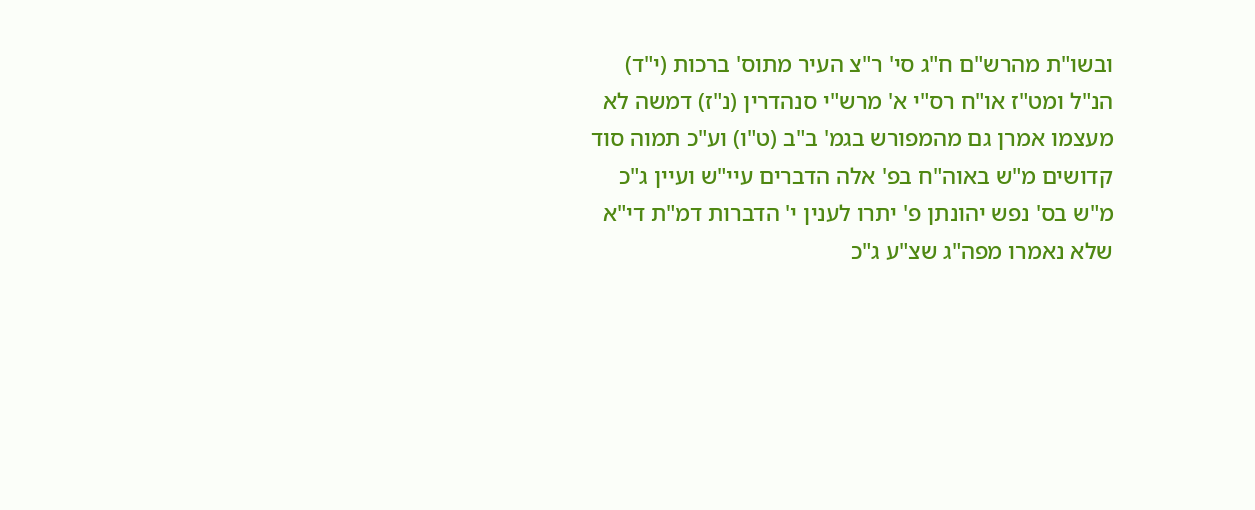ובשו"ת מהרש"ם ח"ג סי' ר"צ העיר מתוס' ברכות (י"ד) הנ"ל ומט"ז או"ח רס"י א' מרש"י סנהדרין (נ"ז) דמשה לא מעצמו אמרן גם מהמפורש בגמ' ב"ב (ט"ו) וע"כ תמוה סוד קדושים מ"ש באוה"ח בפ' אלה הדברים עיי"ש ועיין ג"כ מ"ש בס' נפש יהונתן פ' יתרו לענין י' הדברות דמ"ת די"א שלא נאמרו מפה"ג שצ"ע ג"כ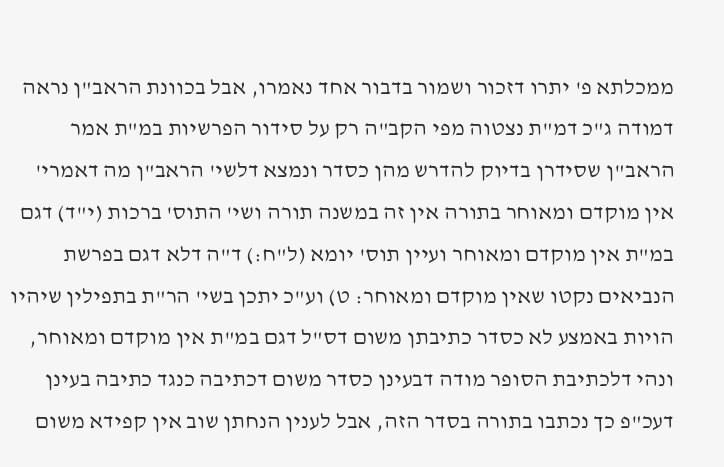ממכלתא פ' יתרו דזכור ושמור בדבור אחד נאמרו, אבל בכוונת הראב"ן נראה דמודה ג"כ דמ"ת נצטוה מפי הקב"ה רק על סידור הפרשיות במ"ת אמר הראב"ן שסידרן בדיוק להדרש מהן כסדר ונמצא דלשי' הראב"ן מה דאמרי' אין מוקדם ומאוחר בתורה אין זה במשנה תורה ושי' התוס' ברכות (י"ד) דגם במ"ת אין מוקדם ומאוחר ועיין תוס' יומא (ל"ח:) ד"ה דלא דגם בפרשת הנביאים נקטו שאין מוקדם ומאוחר: ט) וע"כ יתכן בשי' הר"ת בתפילין שיהיו הויות באמצע לא כסדר כתיבתן משום דס"ל דגם במ"ת אין מוקדם ומאוחר, ונהי דלכתיבת הסופר מודה דבעינן כסדר משום דכתיבה כנגד כתיבה בעינן דעכ"פ כך נכתבו בתורה בסדר הזה, אבל לענין הנחתן שוב אין קפידא משום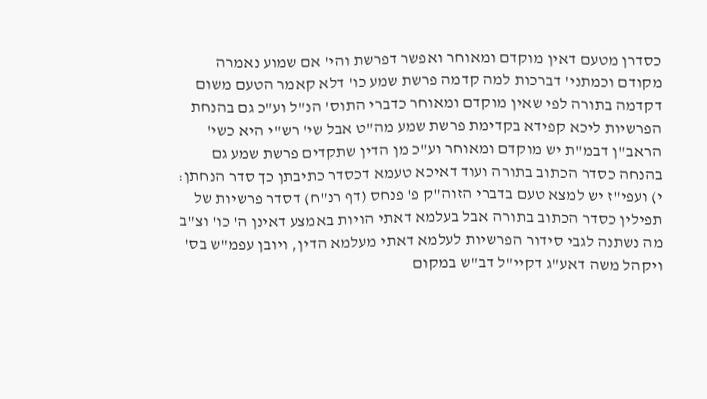כסדרן מטעם דאין מוקדם ומאוחר ואפשר דפרשת והי' אם שמוע נאמרה מקודם וכמתני' דברכות למה קדמה פרשת שמע כו' דלא קאמר הטעם משום דקדמה בתורה לפי שאין מוקדם ומאוחר כדברי התוס' הנ"ל וע"כ גם בהנחת הפרשיות ליכא קפידא בקדימת פרשת שמע מה"ט אבל שי' רש"י היא כשי' הראב"ן דבמ"ת יש מוקדם ומאוחר וע"כ מן הדין שתקדים פרשת שמע גם בהנחה כסדר הכתוב בתורה ועוד דאיכא טעמא דכסדר כתיבתן כך סדר הנחתן: י) ועפי"ז יש למצא טעם בדברי הזוה"ק פ' פנחס (דף רנ"ח) דסדר פרשיות של תפילין כסדר הכתוב בתורה אבל בעלמא דאתי הויות באמצע דאינן ה' כו' וצ"ב מה נשתנה לגבי סידור הפרשיות לעלמא דאתי מעלמא הדין, ויובן עפמ"ש בס' ויקהל משה דאע"ג דקיי"ל דב"ש במקום